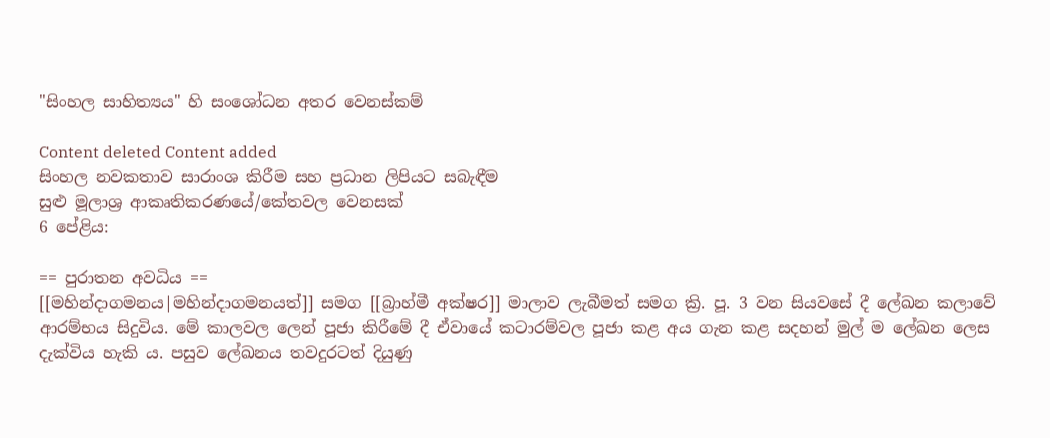"සිංහල සාහිත්‍යය" හි සංශෝධන අතර වෙනස්කම්

Content deleted Content added
සිංහල නවකතාව සාරාංශ කිරීම සහ ප්‍රධාන ලිපියට සබැඳීම
සුළු මූලාශ්‍ර ආකෘතිකරණයේ/කේතවල වෙනසක්
6 පේළිය:

== පුරාතන අවධිය ==
[[මහින්දාගමනය|මහින්දාගමනයත්]] සමග [[බ්‍රාහ්මී අක්ෂර]] මාලාව ලැබීමත් සමග ක්‍රි. පූ. 3 වන සියවසේ දී ලේඛන කලාවේ ආරම්භය සිදුවිය. මේ කාලවල ලෙන් පූජා කිරීමේ දී ඒවායේ කටාරම්වල පූජා කළ අය ගැන කළ සදහන් මුල් ම ලේඛන ලෙස දැක්විය හැකි ය. පසුව ලේඛනය තවදුරටත් දියුණු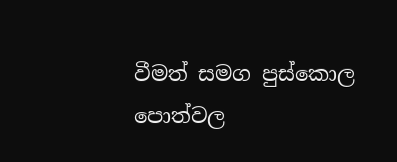වීමත් සමග පුස්කොල පොත්වල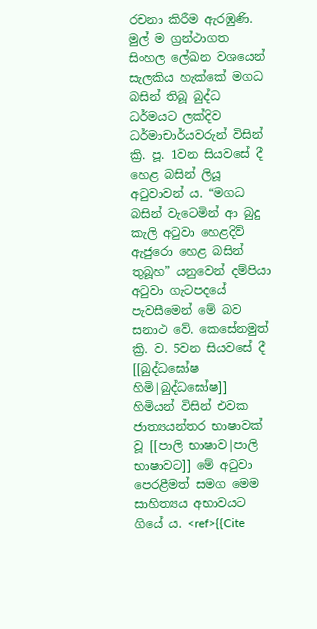රචනා කිරීම ඇරඹුණි. මුල් ම ග්‍රන්ථාගත සිංහල ලේඛන වශයෙන් සැලකිය හැක්කේ මගධ බසින් තිබූ බුද්ධ ධර්මයට ලක්දිව ධර්මාචාර්යවරුන් විසින් ක්‍රි. පූ. 1වන සියවසේ දී හෙළ බසින් ලියූ අටුවාවන් ය. “මගධ බසින් වැටෙමින් ආ බුදු කැලි අටුවා හෙළදිව් ඇජුරො හෙළ බසින් තුබූහ” යනුවෙන් දම්පියා අටුවා ගැටපදයේ පැවසීමෙන් මේ බව සනාථ වේ. කෙසේනමුත් ක්‍රි. ව. 5වන සියවසේ දී [[බුද්ධඝෝෂ හිමි|බුද්ධඝෝෂ]] හිමියන් විසින් එවක ජාත්‍යයන්තර භාෂාවක් වූ [[පාලි භාෂාව|පාලි භාෂාවට]] මේ අටුවා පෙරළීමත් සමග මෙම සාහිත්‍යය අභාවයට ගියේ ය. <ref>{{Cite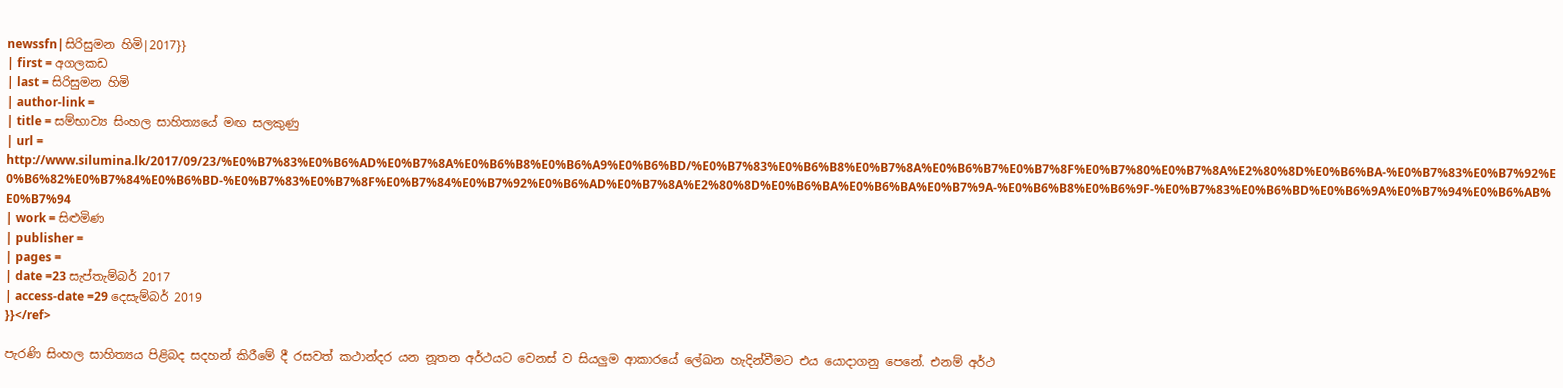newssfn|සිරිසුමන හිමි|2017}}
| first = අගලකඩ
| last = සිරිසුමන හිමි
| author-link =
| title = සම්භාව්‍ය සිංහල සාහිත්‍යයේ මඟ සලකුණු
| url = http://www.silumina.lk/2017/09/23/%E0%B7%83%E0%B6%AD%E0%B7%8A%E0%B6%B8%E0%B6%A9%E0%B6%BD/%E0%B7%83%E0%B6%B8%E0%B7%8A%E0%B6%B7%E0%B7%8F%E0%B7%80%E0%B7%8A%E2%80%8D%E0%B6%BA-%E0%B7%83%E0%B7%92%E0%B6%82%E0%B7%84%E0%B6%BD-%E0%B7%83%E0%B7%8F%E0%B7%84%E0%B7%92%E0%B6%AD%E0%B7%8A%E2%80%8D%E0%B6%BA%E0%B6%BA%E0%B7%9A-%E0%B6%B8%E0%B6%9F-%E0%B7%83%E0%B6%BD%E0%B6%9A%E0%B7%94%E0%B6%AB%E0%B7%94
| work = සිළුමිණ
| publisher =
| pages =
| date =23 සැප්තැම්බර් 2017
| access-date =29 දෙසැම්බර් 2019
}}</ref>

පැරණි සිංහල සාහිත්‍යය පිළිබද සදහන් කිරීමේ දී රසවත් කථාන්දර යන නූතන අර්ථයට වෙනස් ව සියලුම ආකාරයේ ලේඛන හැදින්වීමට එය යොදාගනු පෙනේ. එනම් අර්ථ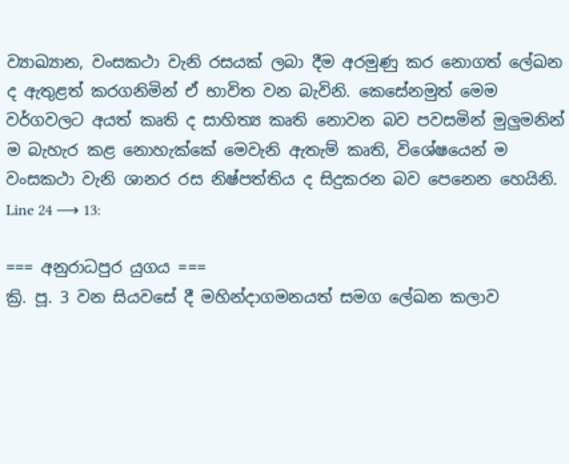ව්‍යාඛ්‍යාන, වංසකථා වැනි රසයක් ලබා දීම අරමුණු කර නොගත් ලේඛන ද ඇතුළත් කරගනිමින් ඒ භාවිත වන බැවිනි. කෙසේනමුත් මෙම වර්ගවලට අයත් කෘති ද සාහිත්‍ය කෘති නොවන බව පවසමින් මුලුමනින් ම බැහැර කළ නොහැක්කේ මෙවැනි ඇතැම් කෘති, විශේෂයෙන් ම වංසකථා වැනි ශානර රස නිෂ්පත්තිය ද සිදුකරන බව පෙනෙන හෙයිනි.
Line 24 ⟶ 13:

=== අනුරාධපුර යුගය ===
ක්‍රි. පූ. 3 වන සියවසේ දී මහින්දාගමනයත් සමග ලේඛන කලාව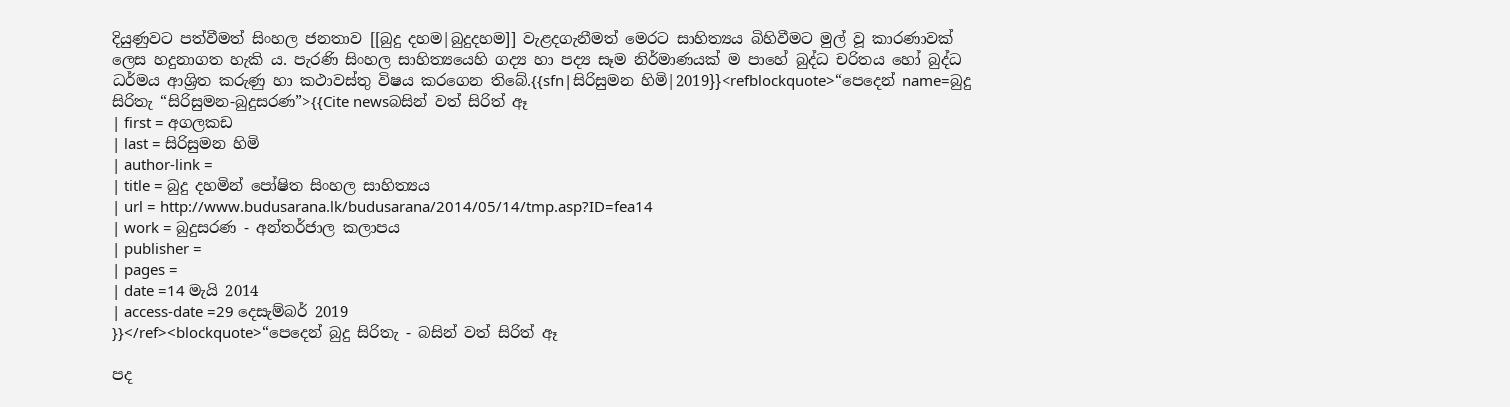දියුණුවට පත්වීමත් සිංහල ජනතාව [[බුදු දහම|බුදුදහම]] වැළදගැනීමත් මෙරට සාහිත්‍යය බිහිවීමට මුල් වූ කාරණාවක් ලෙස හදුනාගත හැකි ය. පැරණි සිංහල සාහිත්‍යයෙහි ගද්‍ය හා පද්‍ය සෑම නිර්මාණයක් ම පාහේ බුද්ධ චරිතය හෝ බුද්ධ ධර්මය ආශ්‍රිත කරුණු හා කථාවස්තු විෂය කරගෙන තිබේ.{{sfn|සිරිසුමන හිමි|2019}}<refblockquote>“පෙදෙන් name=බුදු සිරිතැ “සිරිසුමන-බුදුසරණ”>{{Cite newsබසින් වත් සිරිත් ඈ
| first = අගලකඩ
| last = සිරිසුමන හිමි
| author-link =
| title = බුදු දහමින් පෝෂිත සිංහල සාහිත්‍යය
| url = http://www.budusarana.lk/budusarana/2014/05/14/tmp.asp?ID=fea14
| work = බුදුසරණ - අන්තර්ජාල කලාපය
| publisher =
| pages =
| date =14 මැයි 2014
| access-date =29 දෙසැම්බර් 2019
}}</ref><blockquote>“පෙදෙන් බුදු සිරිතැ - බසින් වත් සිරිත් ඈ

පද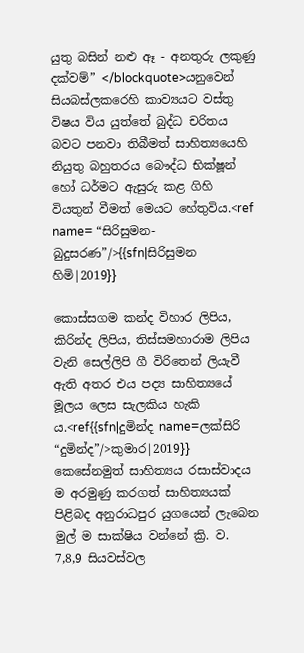යුතු බසින් නළු ඈ - අනතුරු ලකුණු දක්වම්” </blockquote>යනුවෙන් සියබස්ලකරෙහි කාව්‍යයට වස්තු විෂය විය යුත්තේ බුද්ධ චරිතය බවට පනවා තිබීමත් සාහිත්‍යයෙහි නියුතු බහුතරය බෞද්ධ භික්ෂූන් හෝ ධර්මට ඇසුරු කළ ගිහි වියතුන් වීමත් මෙයට හේතුවිය.<ref name= “සිරිසුමන-බුදුසරණ”/>{{sfn|සිරිසුමන හිමි|2019}}

කොස්‌සගම කන්ද විහාර ලිපිය, කිරින්ද ලිපිය, තිස්‌සමහාරාම ලිපිය වැනි සෙල්ලිපි ගී විරිතෙන් ලියැවී ඇති අතර එය පද්‍ය සාහිත්‍යයේ මූලය ලෙස සැලකිය හැකි ය.<ref{{sfn|දුමින්ද name=ලක්සිරි “දුමින්ද”/>කුමාර|2019}} කෙසේනමුත් සාහිත්‍යය රසාස්වාදය ම අරමුණු කරගත් සාහිත්‍යයක් පිළිබද අනුරාධපුර යුගයෙන් ලැබෙන මුල් ම සාක්ෂිය වන්නේ ක්‍රි. ව. 7,8,9 සියවස්වල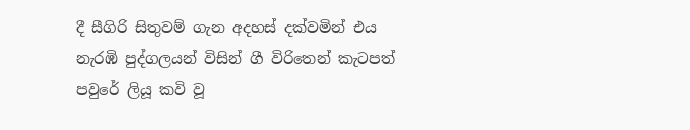දී සීගිරි සිතුවම් ගැන අදහස් දක්වමින් එය නැරඹි පුද්ගලයන් විසින් ගී විරිතෙන් කැටපත් පවුරේ ලියූ කවි වූ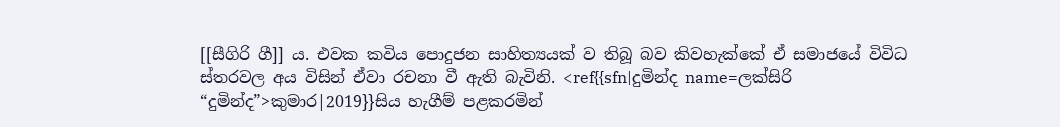[[සීගිරි ගී]] ය. එවක කවිය පොදුජන සාහිත්‍යයක් ව තිබූ බව කිවහැක්කේ ඒ සමාජයේ විවිධ ස්තරවල අය විසින් ඒවා රචනා වී ඇති බැවිනි. <ref{{sfn|දුමින්ද name=ලක්සිරි “දුමින්ද”>කුමාර|2019}}සිය හැගීම් පළකරමින්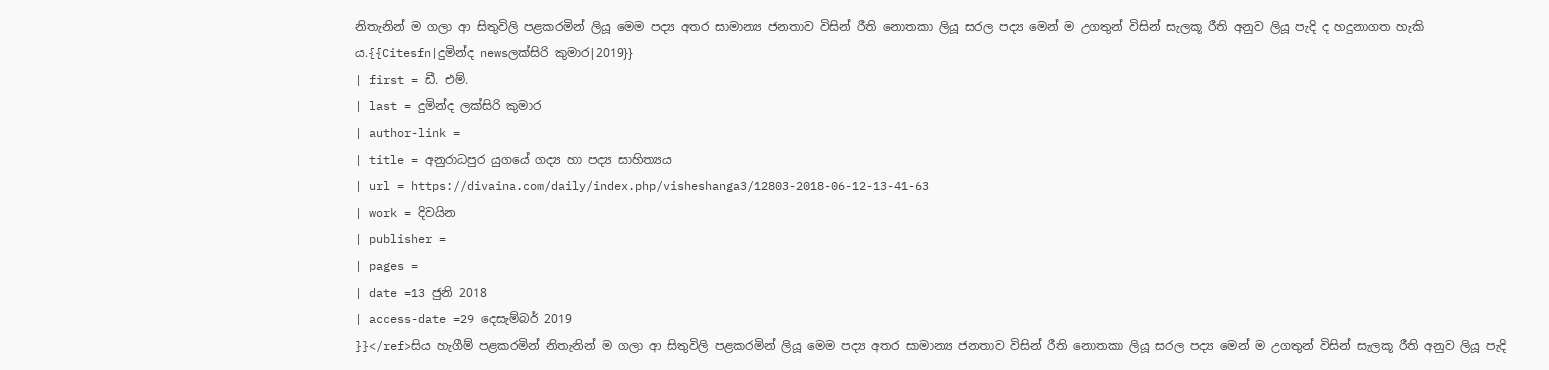නිතැනින් ම ගලා ආ සිතුවිලි පළකරමින් ලියූ මෙම පද්‍ය අතර සාමාන්‍ය ජනතාව විසින් රීති නොතකා ලියූ සරල පද්‍ය මෙන් ම උගතුන් විසින් සැලකූ රීති අනුව ලියූ පැදි ද හදුනාගත හැකි ය.{{Citesfn|දුමින්ද newsලක්සිරි කුමාර|2019}}
| first = ඩී. එම්.
| last = දුමින්ද ලක්‌සිරි කුමාර
| author-link =
| title = අනුරාධපුර යුගයේ ගද්‍ය හා පද්‍ය සාහිත්‍යය
| url = https://divaina.com/daily/index.php/visheshanga3/12803-2018-06-12-13-41-63
| work = දිවයින
| publisher =
| pages =
| date =13 ජුනි 2018
| access-date =29 දෙසැම්බර් 2019
}}</ref>සිය හැගීම් පළකරමින් නිතැනින් ම ගලා ආ සිතුවිලි පළකරමින් ලියූ මෙම පද්‍ය අතර සාමාන්‍ය ජනතාව විසින් රීති නොතකා ලියූ සරල පද්‍ය මෙන් ම උගතුන් විසින් සැලකූ රීති අනුව ලියූ පැදි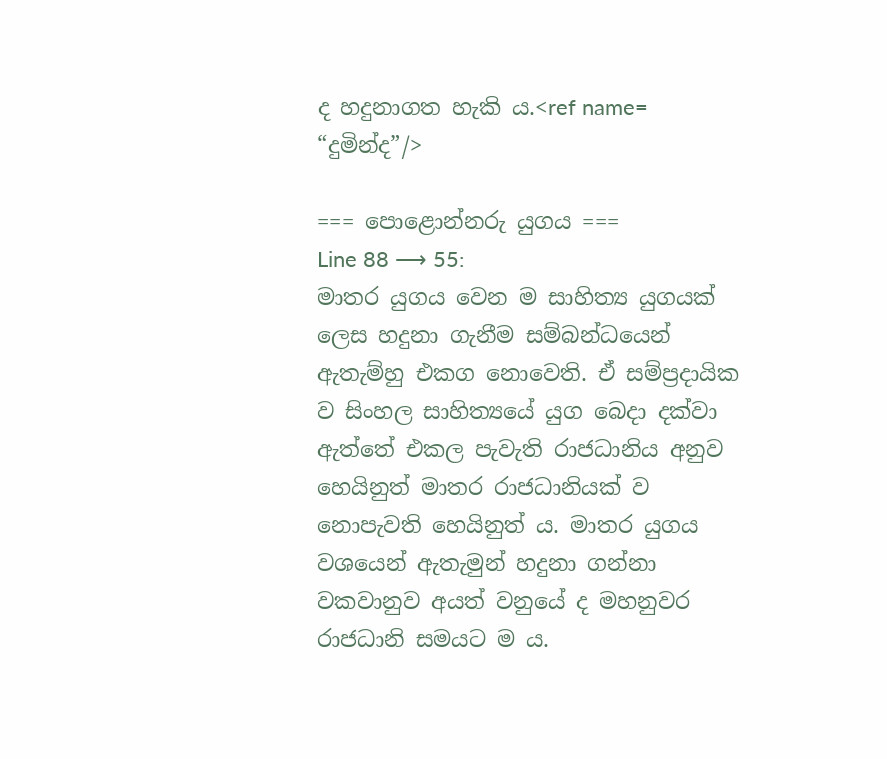ද හදුනාගත හැකි ය.<ref name= “දුමින්ද”/>

=== පොළොන්නරු යුගය ===
Line 88 ⟶ 55:
මාතර යුගය වෙන ම සාහිත්‍ය යුගයක් ලෙස හදුනා ගැනීම සම්බන්ධයෙන් ඇතැම්හු එකග නොවෙති. ඒ සම්ප්‍රදායික ව සිංහල සාහිත්‍යයේ යුග බෙදා දක්වා ඇත්තේ එකල පැවැති රාජධානිය අනුව හෙයිනුත් මාතර රාජධානියක් ව නොපැවති හෙයිනුත් ය. මාතර යුගය වශයෙන් ඇතැමුන් හදුනා ගන්නා වකවානුව අයත් වනුයේ ද මහනුවර රාජධානි සමයට ම ය.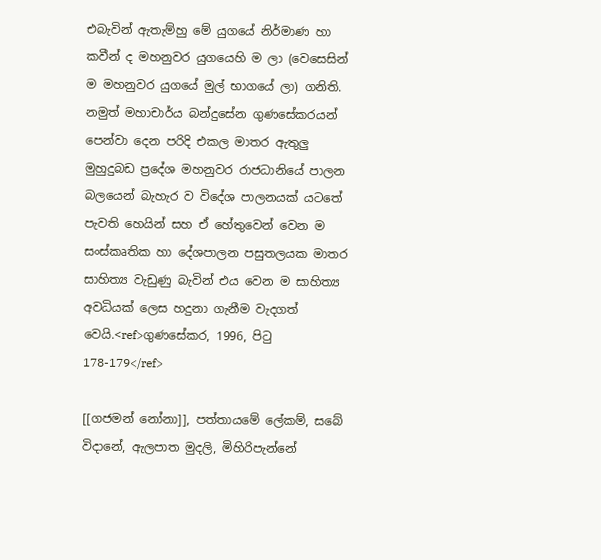එබැවින් ඇතැම්හු මේ යුගයේ නිර්මාණ හා කවීන් ද මහනුවර යුගයෙහි ම ලා (වෙසෙසින් ම මහනුවර යුගයේ මුල් භාගයේ ලා) ගනිති. නමුත් මහාචාර්ය බන්දුසේන ගුණසේකරයන් පෙන්වා දෙන පරිදි එකල මාතර ඇතුලු මුහුදුබඩ ප්‍රදේශ මහනුවර රාජධානියේ පාලන බලයෙන් බැහැර ව විදේශ පාලනයක් යටතේ පැවති හෙයින් සහ ඒ හේතුවෙන් වෙන ම සංස්කෘතික හා දේශපාලන පසුතලයක මාතර සාහිත්‍ය වැඩුණු බැවින් එය වෙන ම සාහිත්‍ය අවධියක් ලෙස හදුනා ගැනීම වැදගත් වෙයි.<ref>ගුණසේකර, 1996, පිටු 178-179</ref>

[[ගජමන් නෝනා]], පත්තායමේ ලේකම්, සබේ විදානේ, ඇලපාත මුදලි, මිහිරිපැන්නේ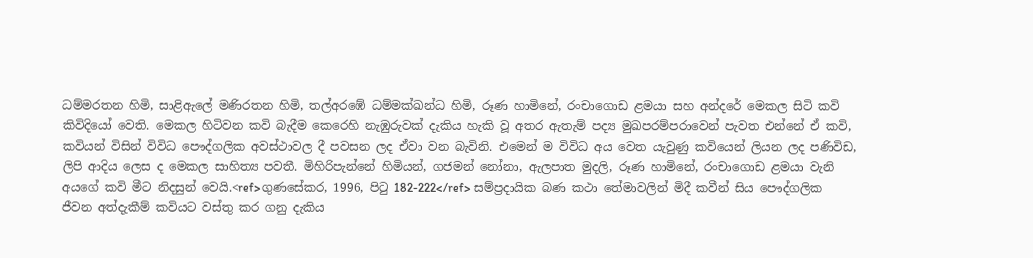ධම්මරතන හිමි, සාළිඇලේ මණිරතන හිමි, තල්අරඹේ ධම්මක්ඛන්ධ හිමි, රූණ හාමිනේ, රංචාගොඩ ළමයා සහ අන්දරේ මෙකල සිටි කවි කිවිදියෝ වෙති. මෙකල හිටිවන කවි බැදීම කෙරෙහි නැඹුරුවක් දැකිය හැකි වූ අතර ඇතැම් පද්‍ය මුඛපරම්පරාවෙන් පැවත එන්නේ ඒ කවි, කවියන් විසින් විවිධ පෞද්ගලික අවස්ථාවල දී පවසන ලද ඒවා වන බැවිනි. එමෙන් ම විවිධ අය වෙත යැවුණු කවියෙන් ලියන ලද පණිවිඩ, ලිපි ආදිය ලෙස ද මෙකල සාහිත්‍ය පවතී. මිහිරිපැන්නේ හිමියන්, ගජමන් නෝනා, ඇලපාත මුදලි, රූණ හාමිනේ, රංචාගොඩ ළමයා වැනි අයගේ කවි මීට නිදසුන් වෙයි.<ref>ගුණසේකර, 1996, පිටු 182-222</ref> සම්ප්‍රදායික බණ කථා තේමාවලින් මිදී කවීන් සිය පෞද්ගලික ජීවන අත්දැකීම් කවියට වස්තු කර ගනු දැකිය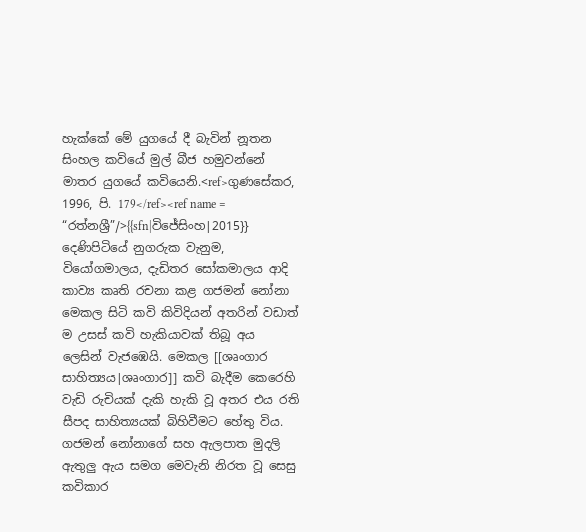හැක්කේ මේ යුගයේ දී බැවින් නූතන සිංහල කවියේ මුල් බීජ හමුවන්නේ මාතර යුගයේ කවියෙනි.<ref>ගුණසේකර, 1996, පි. 179</ref><ref name = “රත්නශ්‍රී”/>{{sfn|විජේසිංහ|2015}} දෙණිපිටියේ නුගරුක වැනුම, වියෝගමාලය, දැඩිතර සෝකමාලය ආදි කාව්‍ය කෘති රචනා කළ ගජමන් නෝනා මෙකල සිටි කවි කිවිදියන් අතරින් වඩාත් ම උසස් කවි හැකියාවක් තිබූ අය ලෙසින් වැජඹෙයි. මෙකල [[ශෘංගාර සාහිත්‍යය|ශෘංගාර]] කවි බැදීම කෙරෙහි වැඩි රුචියක් දැකි හැකි වූ අතර එය රති සීපද සාහිත්‍යයක් බිහිවීමට හේතු විය. ගජමන් නෝනාගේ සහ ඇලපාත මුදලි ඇතුලු ඇය සමග මෙවැනි නිරත වූ සෙසු කවිකාර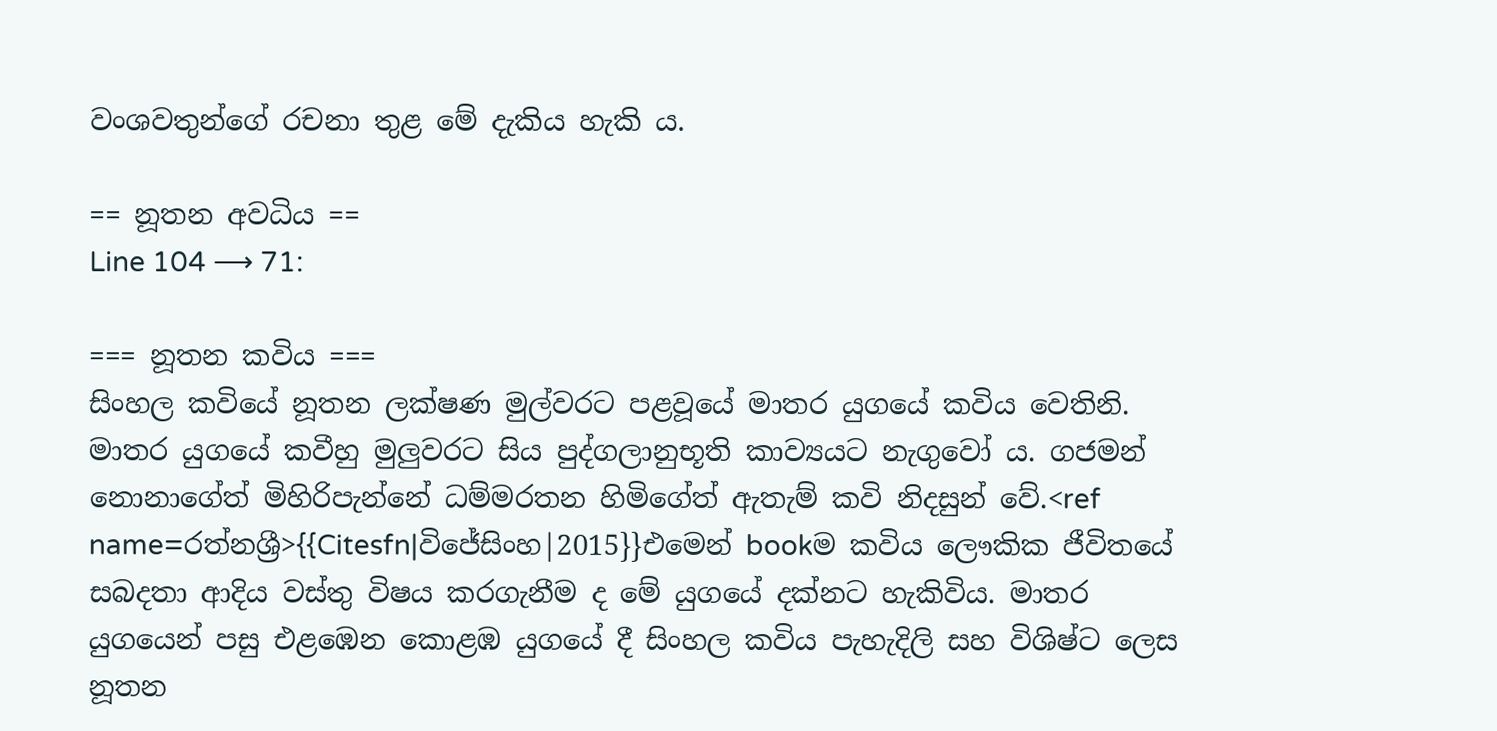වංශවතුන්ගේ රචනා තුළ මේ දැකිය හැකි ය.

== නූතන අවධිය ==
Line 104 ⟶ 71:

=== නූතන කවිය ===
සිංහල කවියේ නූතන ලක්ෂණ මුල්වරට පළවූයේ මාතර යුගයේ කවිය වෙතිනි. මාතර යුගයේ කවීහු මුලුවරට සිය පුද්ගලානුභූති කාව්‍යයට නැගුවෝ ය. ගජමන් නොනාගේත් මිහිරිපැන්නේ ධම්මරතන හිමිගේත් ඇතැම් කවි නිදසුන් වේ.<ref name=රත්නශ්‍රී>{{Citesfn|විජේසිංහ|2015}}එමෙන් bookම කවිය ලෞකික ජීවිතයේ සබදතා ආදිය වස්තු විෂය කරගැනීම ද මේ යුගයේ දක්නට හැකිවිය. මාතර යුගයෙන් පසු එළඹෙන කොළඹ යුගයේ දී සිංහල කවිය පැහැදිලි සහ විශිෂ්ට ලෙස නූතන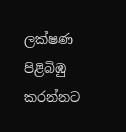ලක්ෂණ පිළිබිඹු කරන්නට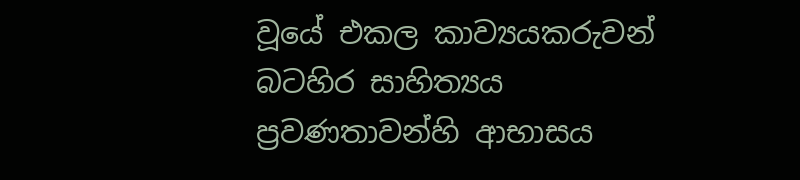වූයේ එකල කාව්‍යයකරුවන් බටහිර සාහිත්‍යය ප්‍රවණතාවන්හි ආභාසය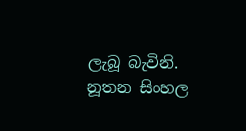ලැබූ බැවිනි. නූතන සිංහල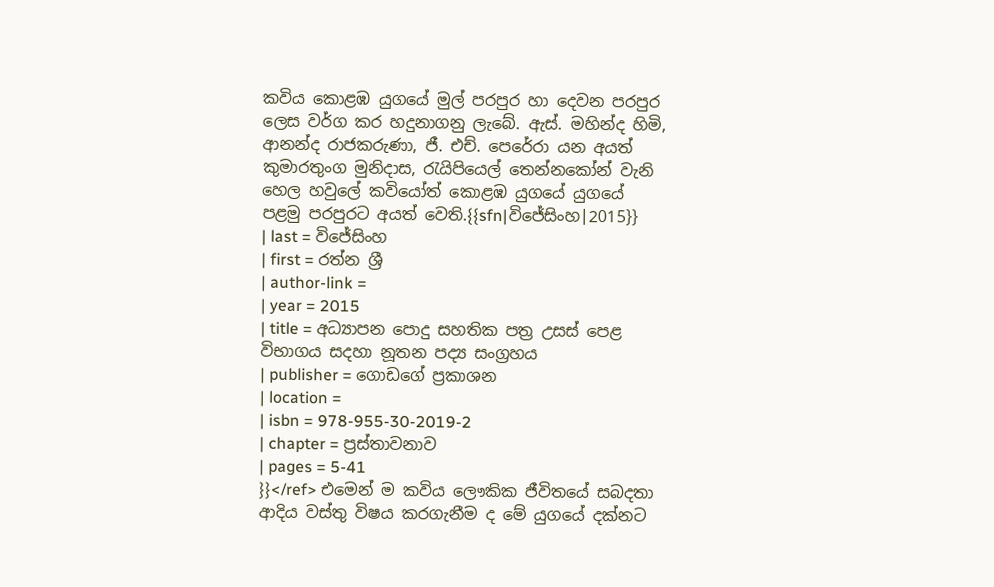කවිය කොළඹ යුගයේ මුල් පරපුර හා දෙවන පරපුර ලෙස වර්ග කර හදුනාගනු ලැබේ. ඇස්. මහින්ද හිමි, ආනන්ද රාජකරුණා, ජී. එච්. පෙරේරා යන අයත් කුමාරතුංග මුනිදාස, රැයිපියෙල් තෙන්නකෝන් වැනි හෙල හවුලේ කවියෝත් කොළඹ යුගයේ යුගයේ පළමු පරපුරට අයත් වෙති.{{sfn|විජේසිංහ|2015}}
| last = විජේසිංහ
| first = රත්න ශ්‍රී
| author-link =
| year = 2015
| title = අධ්‍යාපන පොදු සහතික පත්‍ර උසස් පෙළ විභාගය සදහා නූතන පද්‍ය සංග්‍රහය
| publisher = ගොඩගේ ප්‍රකාශන
| location =
| isbn = 978-955-30-2019-2
| chapter = ප්‍රස්තාවනාව
| pages = 5-41
}}</ref> එමෙන් ම කවිය ලෞකික ජීවිතයේ සබදතා ආදිය වස්තු විෂය කරගැනීම ද මේ යුගයේ දක්නට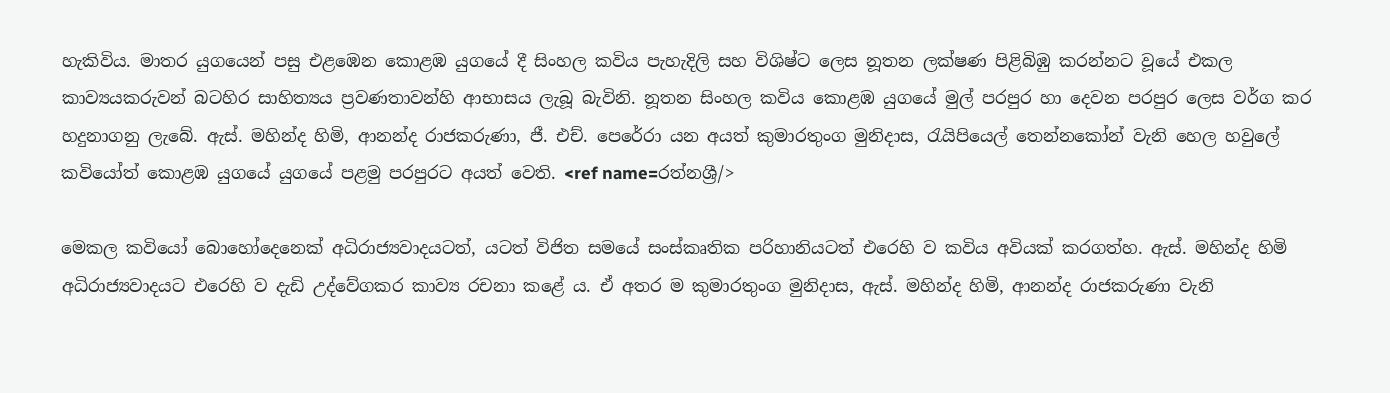හැකිවිය. මාතර යුගයෙන් පසු එළඹෙන කොළඹ යුගයේ දී සිංහල කවිය පැහැදිලි සහ විශිෂ්ට ලෙස නූතන ලක්ෂණ පිළිබිඹු කරන්නට වූයේ එකල කාව්‍යයකරුවන් බටහිර සාහිත්‍යය ප්‍රවණතාවන්හි ආභාසය ලැබූ බැවිනි. නූතන සිංහල කවිය කොළඹ යුගයේ මුල් පරපුර හා දෙවන පරපුර ලෙස වර්ග කර හදුනාගනු ලැබේ. ඇස්. මහින්ද හිමි, ආනන්ද රාජකරුණා, ජී. එච්. පෙරේරා යන අයත් කුමාරතුංග මුනිදාස, රැයිපියෙල් තෙන්නකෝන් වැනි හෙල හවුලේ කවියෝත් කොළඹ යුගයේ යුගයේ පළමු පරපුරට අයත් වෙති. <ref name=රත්නශ්‍රී/>

මෙකල කවියෝ බොහෝදෙනෙක් අධිරාජ්‍යවාදයටත්, යටත් විජිත සමයේ සංස්කෘතික පරිහානියටත් එරෙහි ව කවිය අවියක් කරගත්හ. ඇස්. මහින්ද හිමි අධිරාජ්‍යවාදයට එරෙහි ව දැඩි උද්වේගකර කාව්‍ය රචනා කළේ ය. ඒ අතර ම කුමාරතුංග මුනිදාස, ඇස්. මහින්ද හිමි, ආනන්ද රාජකරුණා වැනි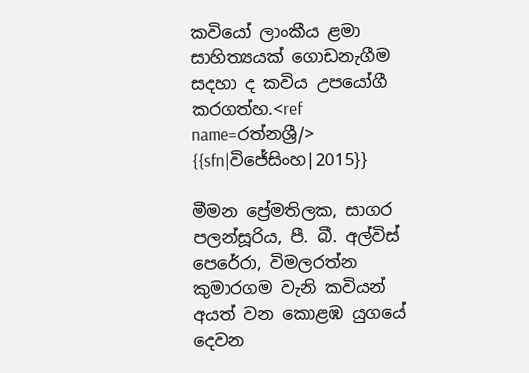කවියෝ ලාංකීය ළමා සාහිත්‍යයක් ගොඩනැගීම සදහා ද කවිය උපයෝගී කරගත්හ.<ref name=රත්නශ්‍රී/> {{sfn|විජේසිංහ|2015}}

මීමන ප්‍රේමතිලක, සාගර පලන්සූරිය, පී. බී. අල්විස් පෙරේරා, විමලරත්න කුමාරගම වැනි කවියන් අයත් වන කොළඹ යුගයේ දෙවන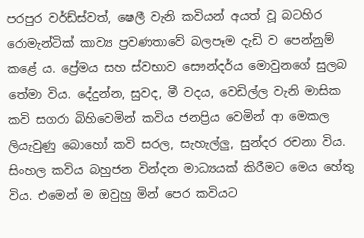පරපුර වර්ඩ්ස්වත්, ෂෙලී වැනි කවියන් අයත් වූ බටහිර රොමැන්ටික් කාව්‍ය ප්‍රවණතාවේ බලපෑම දැඩි ව පෙන්නුම් කළේ ය. ප්‍රේමය සහ ස්වභාව සෞන්දර්ය මොවුනගේ සුලබ තේමා විය. දේදුන්න, සුවද, මී වදය, වෙඩිල්ල වැනි මාසික කවි සගරා බිහිවෙමින් කවිය ජනප්‍රිය වෙමින් ආ මෙකල ලියැවුණු බොහෝ කවි සරල, සැහැල්ලු, සුන්දර රචනා විය. සිංහල කවිය බහුජන වින්දන මාධ්‍යයක් කිරීමට මෙය හේතු විය. එමෙන් ම ඔවුහු මින් පෙර කවියට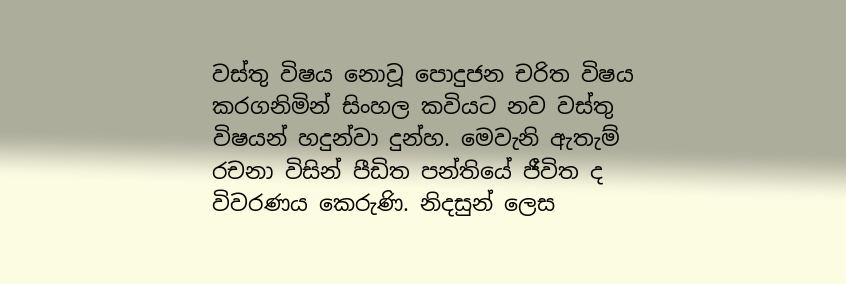වස්තු විෂය නොවූ පොදුජන චරිත විෂය කරගනිමින් සිංහල කවියට නව වස්තු විෂයන් හදුන්වා දුන්හ. මෙවැනි ඇතැම් රචනා විසින් පීඩිත පන්තියේ ජීවිත ද විවරණය කෙරුණි. නිදසුන් ලෙස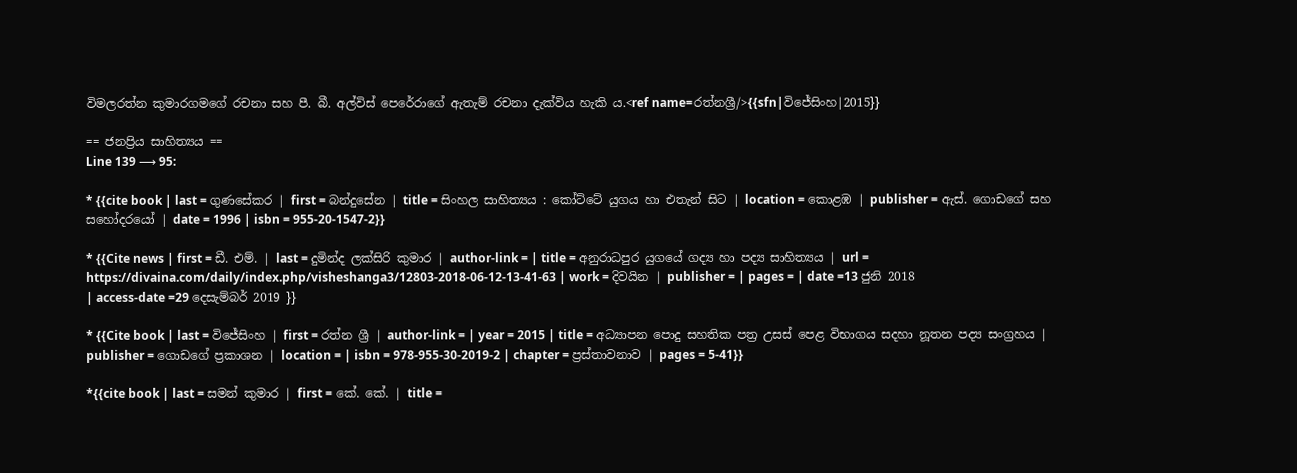විමලරත්න කුමාරගමගේ රචනා සහ පී. බී. අල්විස් පෙරේරාගේ ඇතැම් රචනා දැක්විය හැකි ය.<ref name=රත්නශ්‍රී/>{{sfn|විජේසිංහ|2015}}

== ජනප්‍රිය සාහිත්‍යය ==
Line 139 ⟶ 95:

* {{cite book | last = ගුණසේකර | first = බන්දුසේන | title = සිංහල සාහිත්‍යය : කෝට්ටේ යුගය හා එතැන් සිට | location = කොළඹ | publisher = ඇස්. ගොඩගේ සහ සහෝදරයෝ | date = 1996 | isbn = 955-20-1547-2}}

* {{Cite news | first = ඩී. එම්. | last = දුමින්ද ලක්‌සිරි කුමාර | author-link = | title = අනුරාධපුර යුගයේ ගද්‍ය හා පද්‍ය සාහිත්‍යය | url = https://divaina.com/daily/index.php/visheshanga3/12803-2018-06-12-13-41-63 | work = දිවයින | publisher = | pages = | date =13 ජුනි 2018
| access-date =29 දෙසැම්බර් 2019 }}

* {{Cite book | last = විජේසිංහ | first = රත්න ශ්‍රී | author-link = | year = 2015 | title = අධ්‍යාපන පොදු සහතික පත්‍ර උසස් පෙළ විභාගය සදහා නූතන පද්‍ය සංග්‍රහය | publisher = ගොඩගේ ප්‍රකාශන | location = | isbn = 978-955-30-2019-2 | chapter = ප්‍රස්තාවනාව | pages = 5-41}}

*{{cite book | last = සමන් කුමාර | first = කේ. කේ. | title =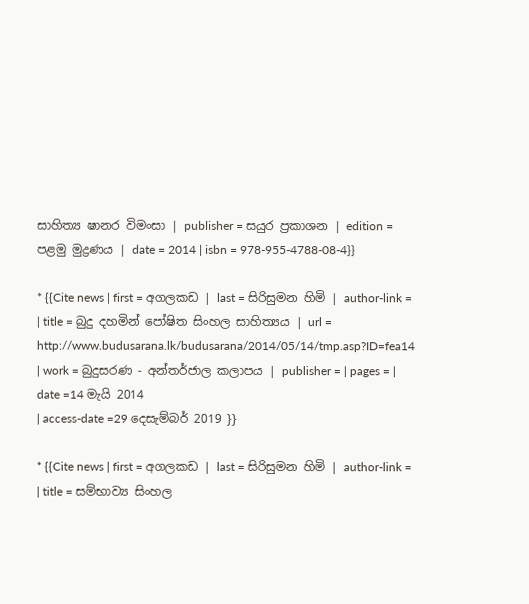සාහිත්‍ය ෂානර විමංසා | publisher = සයුර ප්‍රකාශන | edition = පළමු මුද්‍රණය | date = 2014 | isbn = 978-955-4788-08-4}}

* {{Cite news | first = අගලකඩ | last = සිරිසුමන හිමි | author-link = | title = බුදු දහමින් පෝෂිත සිංහල සාහිත්‍යය | url = http://www.budusarana.lk/budusarana/2014/05/14/tmp.asp?ID=fea14 | work = බුදුසරණ - අන්තර්ජාල කලාපය | publisher = | pages = | date =14 මැයි 2014
| access-date =29 දෙසැම්බර් 2019 }}

* {{Cite news | first = අගලකඩ | last = සිරිසුමන හිමි | author-link = | title = සම්භාව්‍ය සිංහල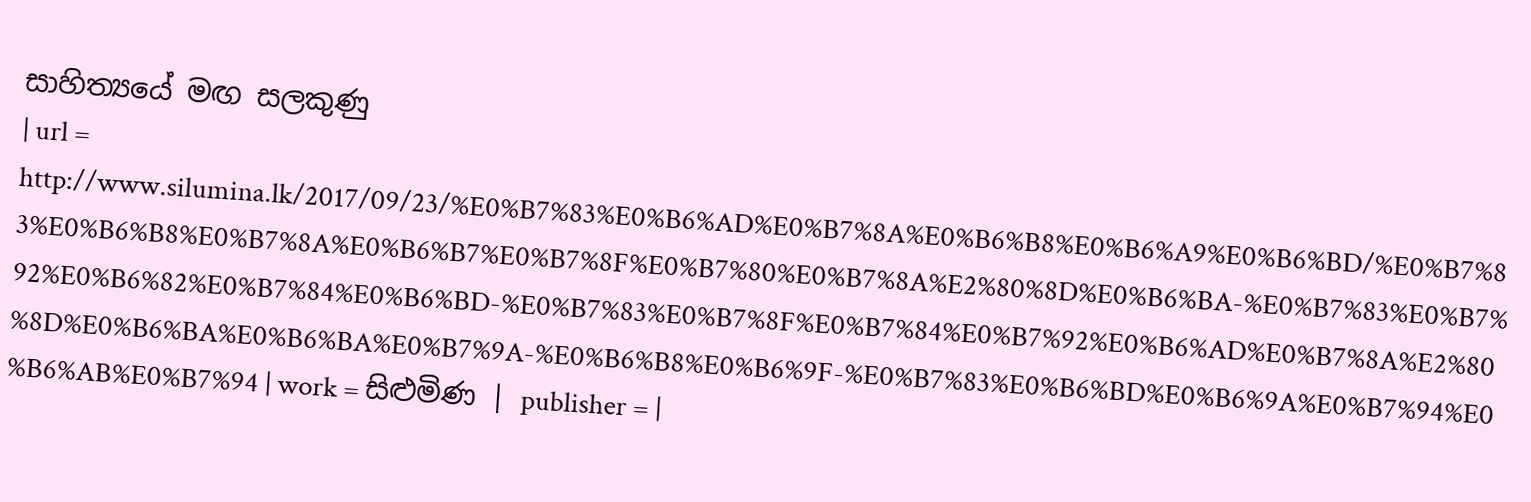සාහිත්‍යයේ මඟ සලකුණු
| url = http://www.silumina.lk/2017/09/23/%E0%B7%83%E0%B6%AD%E0%B7%8A%E0%B6%B8%E0%B6%A9%E0%B6%BD/%E0%B7%83%E0%B6%B8%E0%B7%8A%E0%B6%B7%E0%B7%8F%E0%B7%80%E0%B7%8A%E2%80%8D%E0%B6%BA-%E0%B7%83%E0%B7%92%E0%B6%82%E0%B7%84%E0%B6%BD-%E0%B7%83%E0%B7%8F%E0%B7%84%E0%B7%92%E0%B6%AD%E0%B7%8A%E2%80%8D%E0%B6%BA%E0%B6%BA%E0%B7%9A-%E0%B6%B8%E0%B6%9F-%E0%B7%83%E0%B6%BD%E0%B6%9A%E0%B7%94%E0%B6%AB%E0%B7%94 | work = සිළුමිණ | publisher = |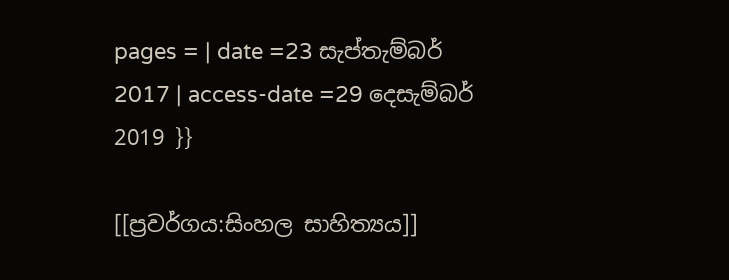pages = | date =23 සැප්තැම්බර් 2017 | access-date =29 දෙසැම්බර් 2019 }}

[[ප්‍රවර්ගය:සිංහල සාහිත්‍යය]]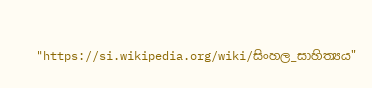"https://si.wikipedia.org/wiki/සිංහල_සාහිත්‍යය"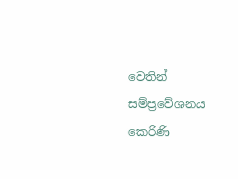වෙතින් සම්ප්‍රවේශනය කෙරිණි